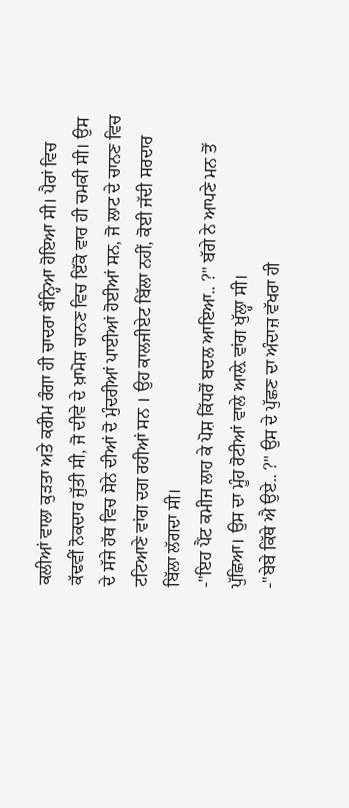ਕਲੀਆਂ ਵਾਲਾ ਕੁੜਤਾ ਅਤੇ ਕਰੀਮ ਰੰਗਾ ਹੀ ਚਾਦਰਾ ਬੰਨ੍ਹਿਆ ਹੋਇਆ ਸੀ। ਪੈਰਾਂ ਵਿਚ ਕੱਢਵੀਂ ਨੋਕਦਾਰ ਜੁੱਤੀ ਸੀ, ਜੋ ਦੀਵੇ ਦੇ ਖ਼ਾਮੋਸ਼ ਚਾਨਣ ਵਿਚ ਇੱਕੋ ਵਾਰ ਹੀ ਚਮਕੀ ਸੀ। ਉਸ ਦੇ ਸੱਜੇ ਹੱਥ ਵਿਚ ਸੋਨੇ ਦੀਆਂ ਦੋ ਮੁੰਦਰੀਆਂ ਪਾਈਆਂ ਹੋਈਆਂ ਸਨ, ਜੋ ਲਾਟ ਦੇ ਚਾਨਣ ਵਿਚ ਟਟਿਆਣੇ ਵਾਂਗ ਦਗ ਰਹੀਆਂ ਸਨ । ਉਹ ਕਾਲਜੀਏਟ ਬਿੱਲਾ ਨਹੀਂ, ਕੋਈ ਜੱਦੀ ਸਰਦਾਰ ਬਿੱਲਾ ਲੱਗਦਾ ਸੀ।
-"ਇਹ ਪੈਂਟ ਕਮੀਜ ਲਾਹ ਕੇ ਪੋਸ਼ ਕਿੱਧਰੋਂ ਬਦਲ ਆਇਆ.. ?" ਬੱਗੇ ਨੇ ਆਪਣੇ ਮਨ ਤੋਂ ਪੁੱਛਿਆ। ਉਸ ਦਾ ਮੂੰਹ ਰੋਟੀਆਂ ਵਾਲੇ ਆਲ਼ੇ ਵਾਂਗ ਖੁੱਲ੍ਹਾ ਸੀ।
-"ਬੇਬੇ ਕਿੱਥੇ ਐ ਉਏ.. ?" ਉਸ ਦੇ ਪੁੱਛਣ ਦਾ ਅੰਦਾਜ਼ ਵੱਖਰਾ ਹੀ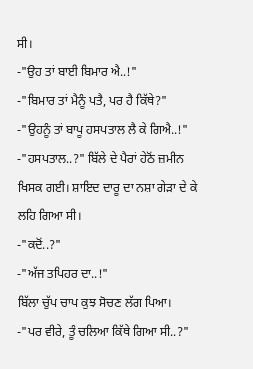ਸੀ।
-"ਉਹ ਤਾਂ ਬਾਈ ਬਿਮਾਰ ਐ..!"
-"ਬਿਮਾਰ ਤਾਂ ਮੈਨੂੰ ਪਤੈ, ਪਰ ਹੈ ਕਿੱਥੇ?"
-"ਉਹਨੂੰ ਤਾਂ ਬਾਪੂ ਹਸਪਤਾਲ ਲੈ ਕੇ ਗਿਐ..!"
-"ਹਸਪਤਾਲ..?" ਬਿੱਲੇ ਦੇ ਪੈਰਾਂ ਹੇਠੋਂ ਜ਼ਮੀਨ ਖਿਸਕ ਗਈ। ਸ਼ਾਇਦ ਦਾਰੂ ਦਾ ਨਸ਼ਾ ਗੇੜਾ ਦੇ ਕੇ ਲਹਿ ਗਿਆ ਸੀ।
-"ਕਦੋਂ..?"
-"ਅੱਜ ਤਪਿਹਰ ਦਾ..!"
ਬਿੱਲਾ ਚੁੱਪ ਚਾਪ ਕੁਝ ਸੋਚਣ ਲੱਗ ਪਿਆ।
-"ਪਰ ਵੀਰੇ, ਤੂੰ ਚਲਿਆ ਕਿੱਥੇ ਗਿਆ ਸੀ..?"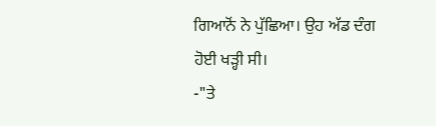ਗਿਆਨੋਂ ਨੇ ਪੁੱਛਿਆ। ਉਹ ਅੱਡ ਦੰਗ ਹੋਈ ਖੜ੍ਹੀ ਸੀ।
-"ਤੇ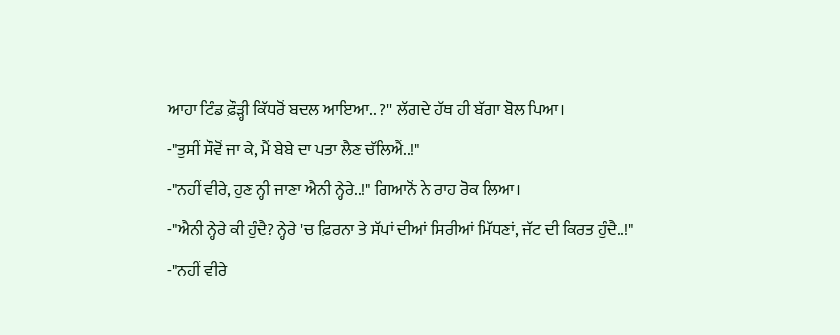ਆਹਾ ਟਿੰਡ ਫ਼ੌੜ੍ਹੀ ਕਿੱਧਰੋਂ ਬਦਲ ਆਇਆ.. ?'' ਲੱਗਦੇ ਹੱਥ ਹੀ ਬੱਗਾ ਬੋਲ ਪਿਆ।
-"ਤੁਸੀਂ ਸੌਵੋਂ ਜਾ ਕੇ, ਮੈਂ ਬੇਬੇ ਦਾ ਪਤਾ ਲੈਣ ਚੱਲਿਐਂ..!"
-"ਨਹੀਂ ਵੀਰੇ, ਹੁਣ ਨ੍ਹੀ ਜਾਣਾ ਐਨੀ ਨ੍ਹੇਰੇ..!" ਗਿਆਨੋਂ ਨੇ ਰਾਹ ਰੋਕ ਲਿਆ।
-"ਐਨੀ ਨ੍ਹੇਰੇ ਕੀ ਹੁੰਦੈ? ਨ੍ਹੇਰੇ 'ਚ ਫ਼ਿਰਨਾ ਤੇ ਸੱਪਾਂ ਦੀਆਂ ਸਿਰੀਆਂ ਮਿੱਧਣਾਂ, ਜੱਟ ਦੀ ਕਿਰਤ ਹੁੰਦੈ..!"
-"ਨਹੀਂ ਵੀਰੇ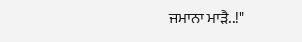ਜਮਾਨਾ ਮਾੜੈ..!"